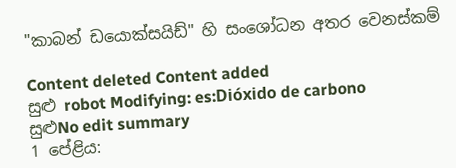"කාබන් ඩයොක්සයිඩ්" හි සංශෝධන අතර වෙනස්කම්

Content deleted Content added
සුළු robot Modifying: es:Dióxido de carbono
සුළුNo edit summary
1 පේළිය: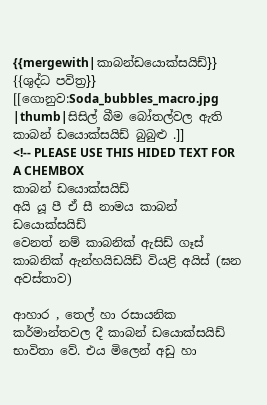{{mergewith|කාබන්ඩයොක්සයිඩ්}}
{{ශුද්ධ පවිත්‍ර}}
[[ගොනුව:Soda_bubbles_macro.jpg |thumb|සිසිල් බීම බෝතල්වල ඇති කාබන් ඩයොක්සයිඩ් බුබුළු .]]
<!-- PLEASE USE THIS HIDED TEXT FOR A CHEMBOX
කාබන් ඩයොක්සයිඩ්
අයි යූ පී ඒ සී නාමය කාබන් ඩයොක්සයිඩ්
වෙනත් නම් කාබනික් ඇසිඩ් ගෑස් කාබනික් ඇන්හයිඩයිඩ් වියළි අයිස් (ඝන අවස්තාව)

ආහාර , තෙල් හා රසායනික කර්මාන්තවල දී කාබන් ඩයොක්සයිඩ් භාවිතා වේ. එය මිලෙන් අඩු හා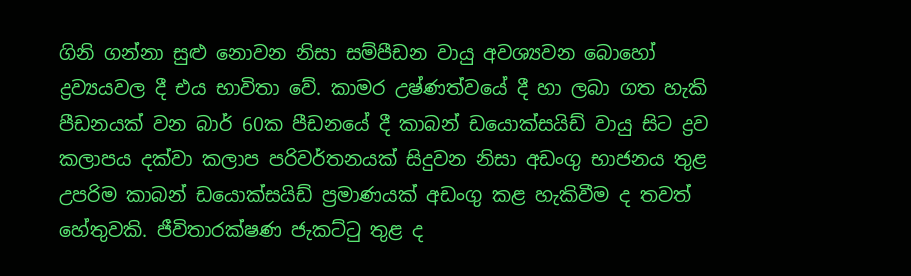ගිනි ගන්නා සුළු නොවන නිසා සම්පීඩන වායු අවශ්‍යවන බොහෝ ද්‍රව්‍යයවල දී එය භාවිතා වේ. කාමර උෂ්ණත්වයේ දී හා ලබා ගත හැකි පීඩනයක් වන බාර් 60ක පීඩනයේ දී කාබන් ඩයොක්සයිඩ් වායු සිට ද්‍රව කලාපය දක්වා කලාප පරිවර්තනයක් සිදුවන නිසා අඩංගු භාජනය තුළ උපරිම කාබන් ඩයොක්සයිඩ් ප්‍රමාණයක් අඩංගු කළ හැකිවීම ද තවත් හේතුවකි. ජීවිතාරක්ෂණ ජැකට්ටු තුළ ද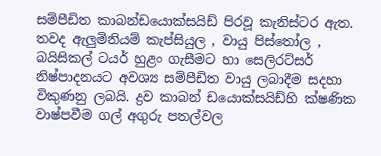සම්පීඩිත කාබන්ඩයොක්සයිඩ් පිරවූ කැනිස්ටර ඇත. තවද ඇලුමිනියම් කැප්සියුල , වායු පිස්තෝල , බයිසිකල් ටයර් හුළං ගැසීමට හා සෙලිරට්සර් නිෂ්පාදනයට අවශ්‍ය සම්පීඩිත වායු ලබාදීම සදහා විකුණනු ලබයි. ද්‍රව කාබන් ඩයොක්සයිඩ්හි ක්ෂණික වාෂ්පවීම ගල් අගුරු පතල්වල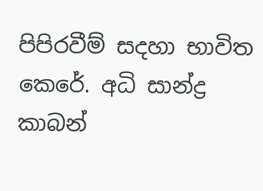පිපිරවීම් සදහා භාවිත කෙරේ. අධි සාන්ද්‍ර කාබන්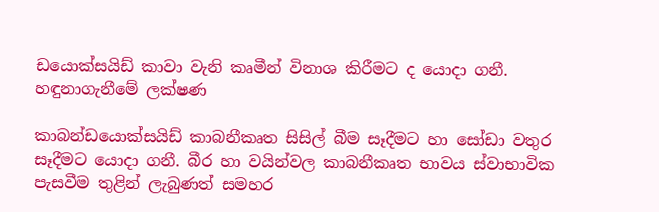ඩයොක්සයිඩ් කාවා වැනි කෘමීන් විනාශ කිරීමට ද යොදා ගනී.
හඳුනාගැනීමේ ලක්ෂණ

කාබන්ඩයොක්සයිඩ් කාබනීකෘත සිසිල් බීම සෑදීමට හා සෝඩා වතුර සෑදීමට යොදා ගනී. බීර හා වයින්වල කාබනීකෘත භාවය ස්වාභාවික පැසවීම තුළින් ලැබුණත් සමහර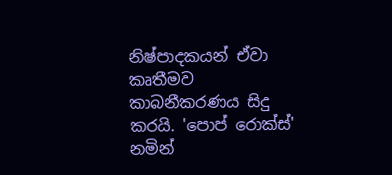නිෂ්පාදකයන් ඒවා කෘතීමව කාබනීකරණය සිදු කරයි. 'පොප් රොක්ස්' නමින්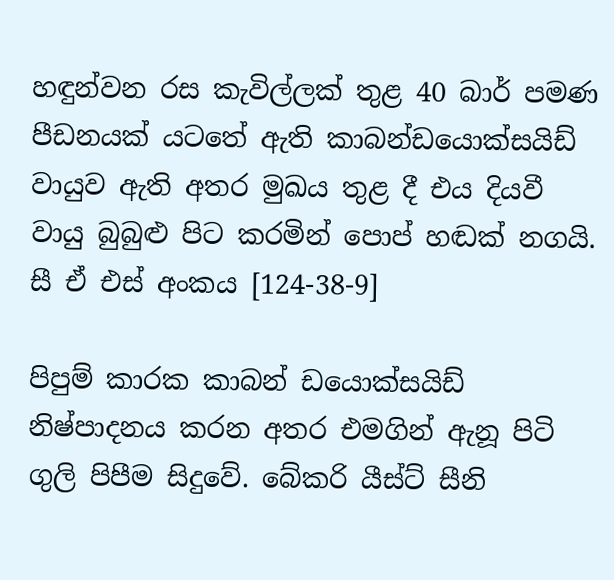හඳුන්වන රස කැවිල්ලක් තුළ 40 බාර් පමණ පීඩන‍යක් යටතේ ඇති කාබන්ඩයොක්සයිඩ් වායුව ඇති අතර මුඛය තුළ දී එය දියවී වායු බුබුළු පිට කරමින් පොප් හඬක් නගයි.
සී ඒ එස් අංකය [124-38-9]

පිපුම් කාරක කාබන් ඩයොක්සයිඩ් නිෂ්පාදනය කරන අතර එමගින් ඇනූ පිටි ගුලි පිපීම සිදුවේ. බේකරි යීස්ට් සීනි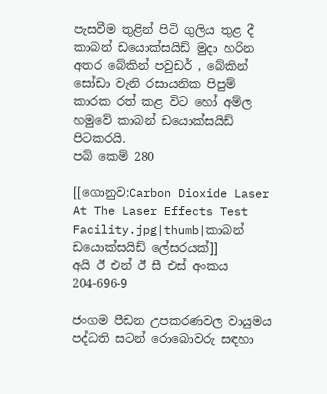පැසවීම තුළින් පිටි ගුලිය තුළ දී කාබන් ඩයොක්සයිඩ් මුදා හරින අතර බේකින් පවුඩර් , බේකින් සෝඩා වැනි රසායනික පිපුම් කාරක රත් කළ විට හෝ අම්ල හමුවේ කාබන් ඩයොක්සයිඩ් පිටකරයි.
පබ් කෙම් 280

[[ගොනුව:Carbon Dioxide Laser At The Laser Effects Test Facility.jpg|thumb|කාබන් ඩයොක්සයිඩ් ලේසරයක්]]
අයි ඊ එන් ඊ සී එස් අංකය 204-696-9

ජංගම පීඩන උපකරණවල වායුමය පද්ධති සටන් රොබොවරු සඳහා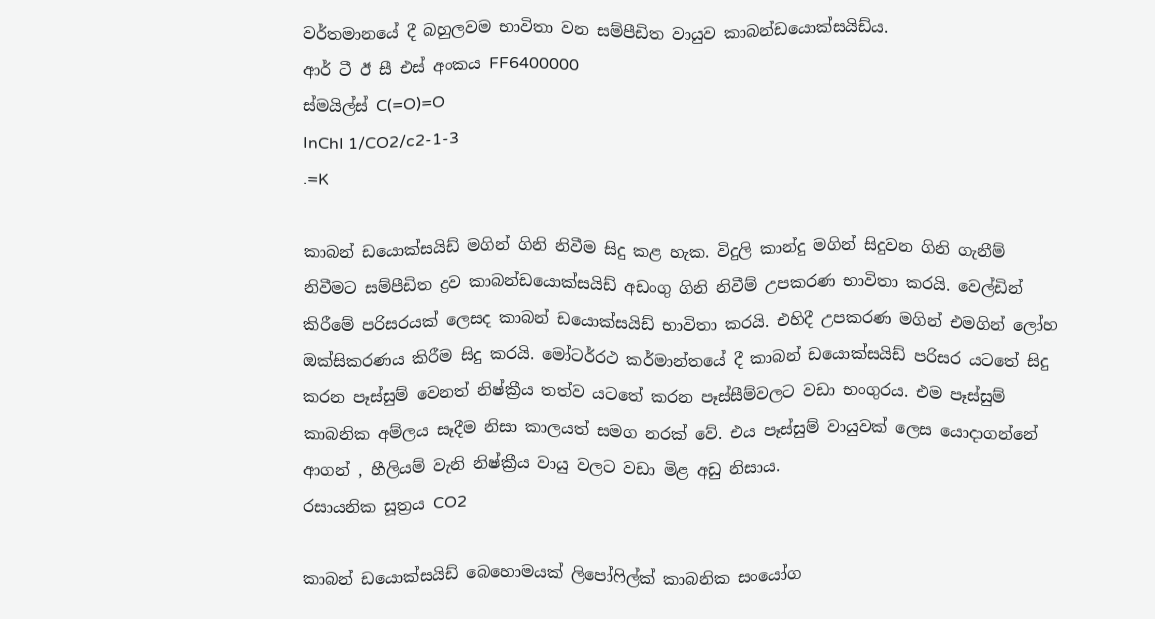වර්තමානයේ දී බහුලවම භාවිතා වන සම්පීඩිත වායුව කාබන්ඩයොක්සයිඩ්ය.
ආර් ටී ඊ සී එස් අංකය FF6400000
ස්මයිල්ස් C(=O)=O
InChI 1/CO2/c2-1-3
.=K

කාබන් ඩයොක්සයිඩ් මගින් ගිනි නිවීම සිදු කළ හැක. විදුලි කාන්දු මගින් සිදුවන ගිනි ගැනීම් නිවීමට සම්පීඩිත ද්‍රව කාබන්ඩයොක්සයිඩ් අඩංගු ගිනි නිවීම් උපකරණ භාවිතා කරයි. වෙල්ඩින් කිරීමේ පරිසරයක් ලෙසද කාබන් ඩයොක්සයිඩ් භාවිතා කරයි. එහිදී උපකරණ මගින් එමගින් ලෝහ ඔක්සිකරණය කිරීම සිදු කරයි. මෝටර්රථ කර්මාන්තයේ දී කාබන් ඩයොක්සයිඩ් පරිසර යටතේ සිදු කරන පෑස්සුම් වෙනත් නිෂ්ක්‍රීය තත්ව යටතේ කරන පෑස්සීම්වලට වඩා භංගුරය. එම පෑස්සුම් කාබනික අම්ලය සෑදීම නිසා කාලයත් සමග නරක් වේ. එය පෑස්සුම් වායුවක් ලෙස යොදාගන්නේ ආගන් , හීලියම් වැනි නිෂ්ක්‍රීය වායු වලට වඩා මිළ අඩු නිසාය.
රසායනික සූත්‍රය CO2

කාබන් ඩයොක්සයිඩ් බෙහොමයක් ලිපෝෆිල්ක් කාබනික සංයෝග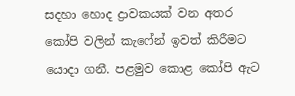සදහා හොද ද්‍රාවකයක් වන අතර කෝපි වලින් කැෆේන් ඉවත් කිරීමට යොදා ගනී. පළමුව කොළ කෝපි ඇට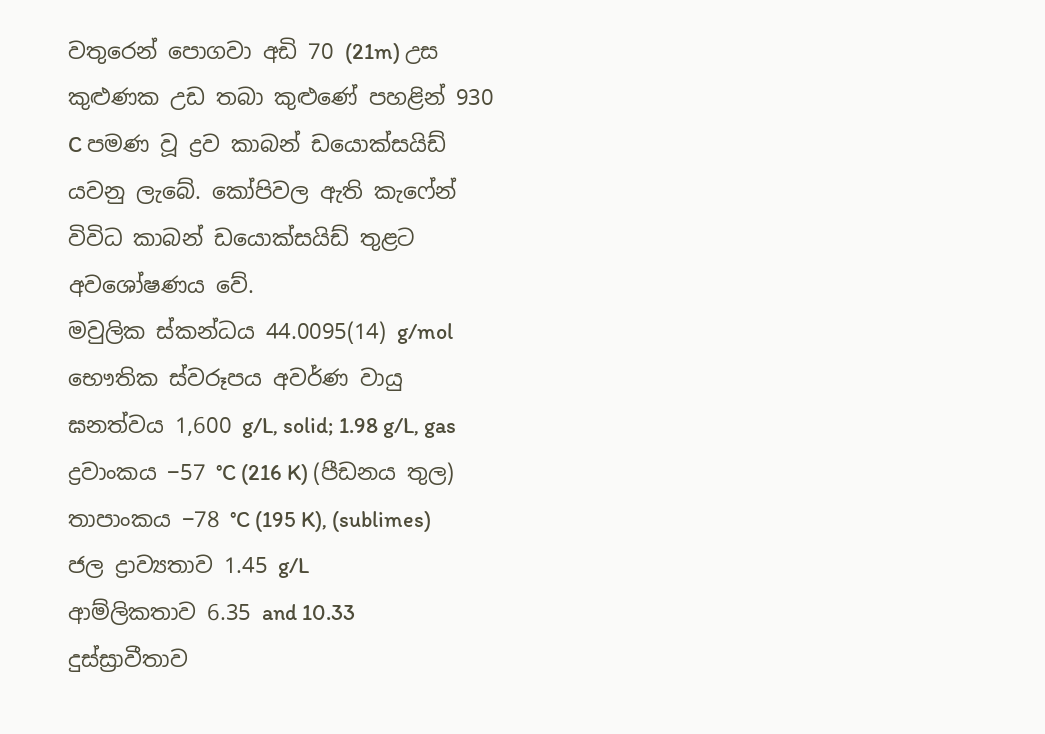වතුරෙන් පොගවා අඩි 70 (21m) උස කුළුණක උඩ තබා කු‍ළුණේ පහළින් 930 C පමණ වූ ද්‍රව කාබන් ඩයොක්සයිඩ් යවනු ලැබේ. කෝපිවල ඇති කැෆේන් විවිධ කාබන් ඩයොක්සයිඩ් තුළට අවශෝෂණය වේ.
මවුලික ස්කන්ධය 44.0095(14) g/mol
භෞතික ස්වරූපය අවර්ණ වායු
ඝනත්වය 1,600 g/L, solid; 1.98 g/L, gas
ද්‍රවාංකය −57 °C (216 K) (පීඩනය තුල)
තාපාංකය −78 °C (195 K), (sublimes)
ජල ද්‍රාව්‍යතාව 1.45 g/L
ආම්ලිකතාව 6.35 and 10.33
දුස්ස්‍රාවීතාව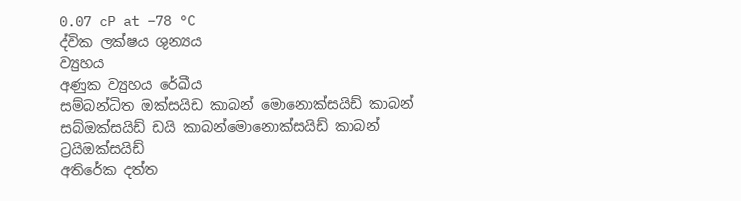0.07 cP at −78 °C
ද්වික ලක්ෂය ශුන්‍යය
ව්‍යුහය
අණුක ව්‍යුහය රේඛීය
සම්බන්ධිත ඔක්සයිඩ කාබන් මොනොක්සයිඩ් කාබන් සබ්ඔක්සයිඩ් ඩයි කාබන්මොනොක්සයිඩ් කාබන් ට්‍රයිඔක්සයිඩ්
අතිරේක දත්ත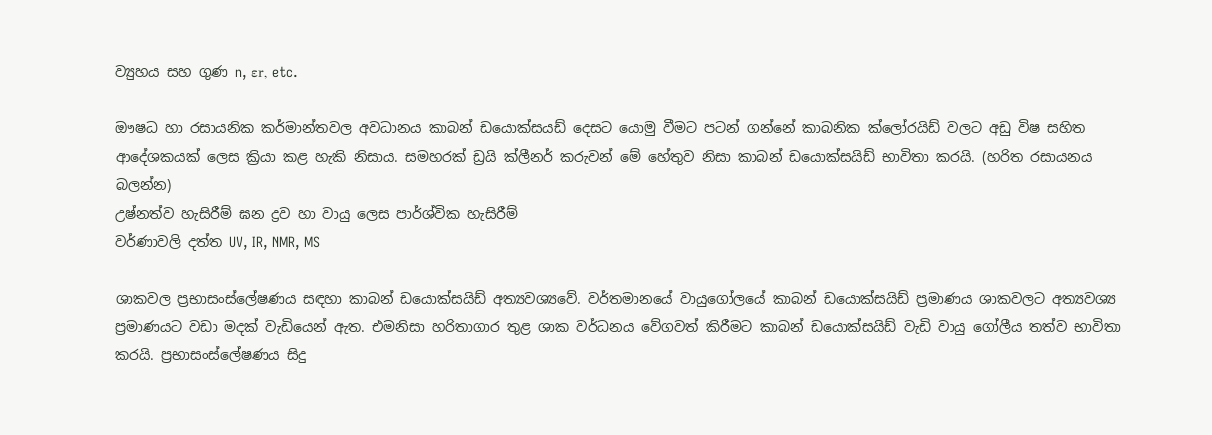ව්‍යුහය සහ ගුණ n, εr, etc.

ඖෂධ හා රසායනික කර්මාන්තවල අවධානය කාබන් ඩයොක්සයඩ් දෙසට යොමු වීමට පටන් ගන්නේ කාබනික ක්ලෝරයිඩ් වලට අඩු විෂ සහිත ආදේශකයක් ලෙස ක්‍රියා කළ හැකි නිසාය. සමහරක් ඩ්‍රයි ක්ලීනර් කරුවන් මේ හේතුව නිසා කාබන් ඩයොක්සයිඩ් භාවිතා කරයි. (හරිත රසායනය බලන්න)
උෂ්නත්ව හැසිරීම් ඝන ද්‍රව හා වායු ලෙස පාර්ශ්වික හැසිරීම්
වර්ණාවලි දත්ත UV, IR, NMR, MS

ශාකවල ප්‍රභාසංස්ලේෂණය සඳහා කාබන් ඩයොක්සයිඩ් අත්‍යවශ්‍යවේ. වර්තමානයේ වායුගෝලයේ කාබන් ඩයොක්සයිඩ් ප්‍රමාණය ශාකවලට අත්‍යවශ්‍ය ප්‍රමාණයට වඩා මදක් වැඩියෙන් ඇත. එමනිසා හරිතාගාර තුළ ශාක වර්ධනය වේගවත් කිරීමට කාබන් ඩයොක්සයිඩ් වැඩි වායු ගෝලීය තත්ව භාවිතා කරයි. ප්‍රභාසංස්ලේෂණය සිදු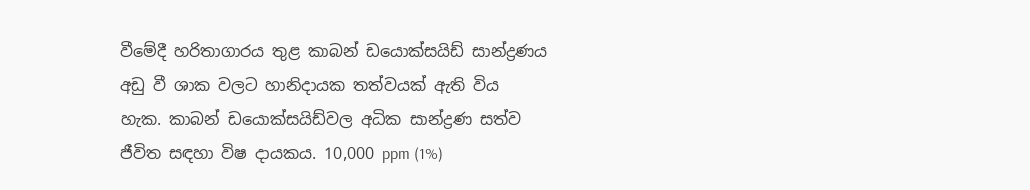වීමේදී හරිතාගාරය තුළ කාබන් ඩයොක්සයිඩ් සාන්ද්‍රණය අඩු වී ශාක වලට හානිදායක තත්වයක් ඇති විය හැක. කාබන් ඩයොක්සයිඩ්වල අධික සාන්ද්‍රණ සත්ව ජීවිත සඳහා විෂ දායකය. 10,000 ppm (1%)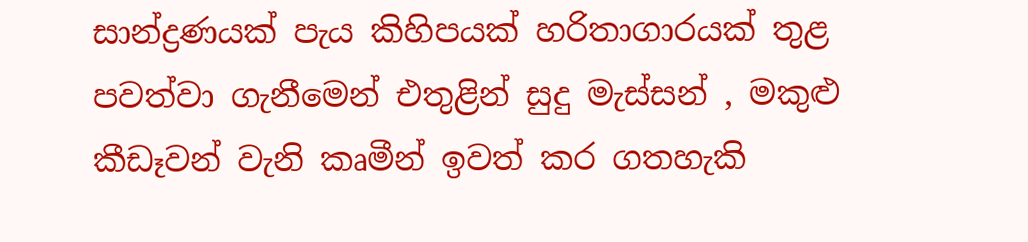සාන්ද්‍රණයක් පැය කිහිපයක් හරිතාගාරයක් තුළ පවත්වා ගැනීමෙන් එතුළින් සුදු මැස්සන් , මකුළු කීඩෑවන් වැනි කෘමීන් ඉවත් කර ගතහැකි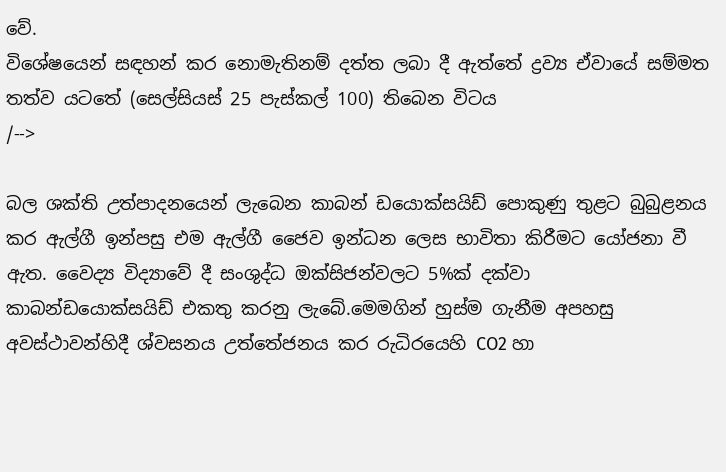වේ.
විශේෂයෙන් සඳහන් කර නොමැතිනම් දත්ත ලබා දී ඇත්තේ ද්‍රව්‍ය ඒවායේ සම්මත තත්ව යටතේ (සෙල්සියස් 25 පැස්කල් 100) තිබෙන විටය
/-->

බල ශක්ති උත්පාදනයෙන් ලැබෙන කාබන් ඩයොක්සයිඩ් පොකුණු තුළට බුබුළනය කර ඇල්ගී ඉන්පසු එම ඇල්ගී ජෛව ඉන්ධන ලෙස භාවිතා කිරීමට යෝජනා වී ඇත. වෛද්‍ය විද්‍යාවේ දී සංශුද්ධ ඔක්සිජන්වලට 5%ක් දක්වා කාබන්ඩයොක්සයිඩ් ‍එකතු කරනු ‍ලැබේ.මෙමගින් හුස්ම ගැනීම අපහසු අවස්ථාවන්හිදී ශ්වසනය උත්තේජනය කර රුධි‍රයෙහි CO2 හා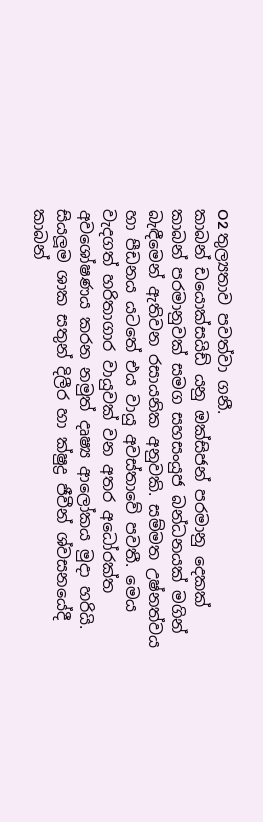O2 තුල්‍යතාව පවත්වා ගනී.
කාබන් ඩයොක්සයිඩ් යනු ඔක්සිජන් පරමානු දෙකක් කාබන් පරමානුවක් සමග සහසංයුජ බන්ධනයක් මගින් බැඳීමෙන් ඇතිවන රසායනික අනුවකි. සම්මත උෂ්නත්වය හා පීඩනය යටතේ එය වායු අවස්තාවේ පවතී. මෙය වැදගත් හරිතාගාර වායුවක් වන අතර අධෝරක්ත අවශෝෂණය කරන නමුත් දෘෂ්‍ය ආලෝකය මුදා හරියි.
සියලූම ශාක සතුන් දිලීර හා ක්ෂුද්‍ර ජීවීන් ශ්වසනයේදී කාබන්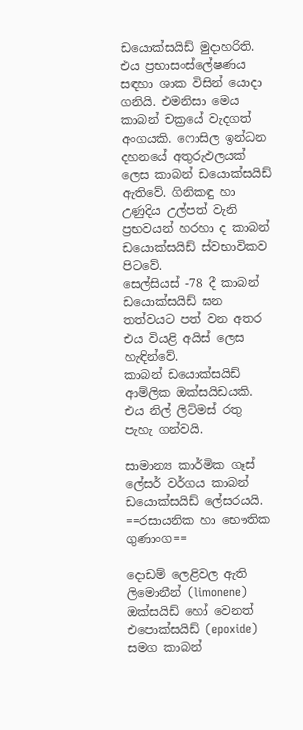ඩයොක්සයිඩ් මුදාහරිති. එය ප්‍රභාසංස්ලේෂණය සඳහා ශාක විසින් යොදා ගනියි. එමනිසා මෙය කාබන් චක්‍රයේ වැදගත් අංගයකි. ෆොසිල ඉන්ධන දහනයේ අතුරුඵලයක් ලෙස කාබන් ඩයොක්සයිඩ් ඇතිවේ. ගිනිකඳු හා උණුදිය උල්පත් වැනි ප්‍රභවයන් හරහා ද කාබන් ඩයොක්සයිඩ් ස්වභාවිකව පිටවේ.
සෙල්සියස් -78 දී කාබන් ඩයොක්සයිඩ් ඝන තත්වයට පත් වන අතර එය වියළි අයිස් ලෙස හැඳින්වේ.
කාබන් ඩයොක්සයිඩ් ආම්ලික ඔක්සයිඩයකි. එය නිල් ලිට්මස් රතු පැහැ ගන්වයි.

සාමාන්‍ය කාර්මික ගෑස් ලේසර් වර්ගය කාබන් ඩයොක්සයිඩ් ලේසරයයි.
==රසායනික හා භෞතික ගුණාංග==

දො‍ඩම් ලෙළිවල ඇති ලිමොනීන් (limonene) ඔක්සයිඩ් හෝ වෙනත් එපොක්සයිඩ් (epoxide) සමග කාබන්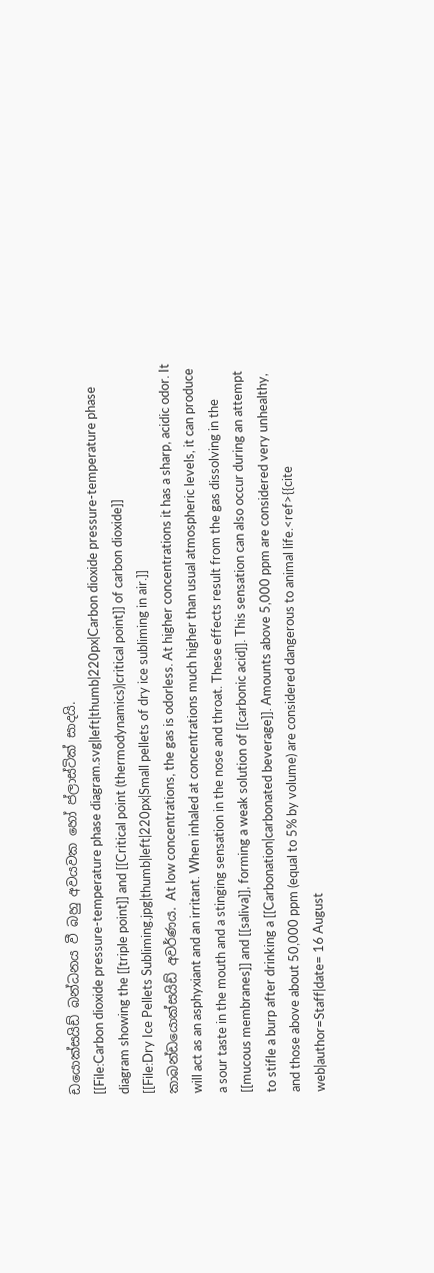ඩයොක්සයිඩ් බන්ධනය වී බහු අවයවක හෝ ප්ලාස්ටික් සාදයි.
[[File:Carbon dioxide pressure-temperature phase diagram.svg|left|thumb|220px|Carbon dioxide pressure-temperature phase diagram showing the [[triple point]] and [[Critical point (thermodynamics)|critical point]] of carbon dioxide]]
[[File:Dry Ice Pellets Subliming.jpg|thumb|left|220px|Small pellets of dry ice subliming in air.]]
කාබන්ඩයොක්සයිඩ් අවර්ණය. At low concentrations, the gas is odorless. At higher concentrations it has a sharp, acidic odor. It will act as an asphyxiant and an irritant. When inhaled at concentrations much higher than usual atmospheric levels, it can produce a sour taste in the mouth and a stinging sensation in the nose and throat. These effects result from the gas dissolving in the [[mucous membranes]] and [[saliva]], forming a weak solution of [[carbonic acid]]. This sensation can also occur during an attempt to stifle a burp after drinking a [[Carbonation|carbonated beverage]]. Amounts above 5,000 ppm are considered very unhealthy, and those above about 50,000 ppm (equal to 5% by volume) are considered dangerous to animal life.<ref>{{cite web|author=Staff|date= 16 August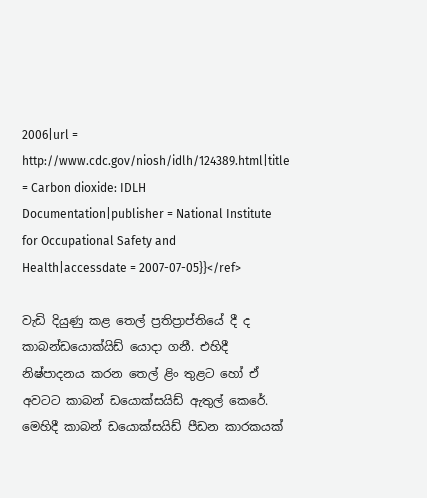2006|url = http://www.cdc.gov/niosh/idlh/124389.html|title = Carbon dioxide: IDLH Documentation|publisher = National Institute for Occupational Safety and Health|accessdate = 2007-07-05}}</ref>

වැඩි දියුණු කළ තෙල් ප්‍රතිප්‍රාප්තියේ දී ද කාබන්ඩයොක්යිඩ් යොදා ගනී. එහිදී නිෂ්පාදනය කරන තෙල් ළිං තුළට හෝ ඒ අවටට කාබන් ඩයොක්සයිඩ් ඇතුල් කෙරේ. මෙහිදී කාබන් ඩයොක්සයිඩ් පීඩන කාරකයක්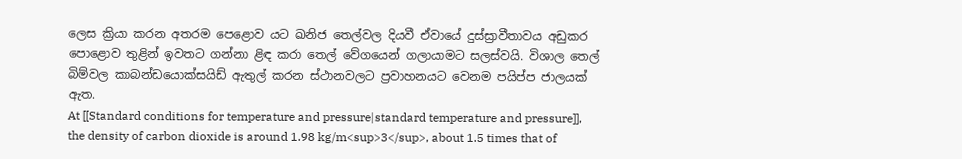ලෙස ක්‍රියා කරන අතරම පෙළොව යට ඛනිජ තෙ‍ල්වල දියවී ඒවායේ දුස්ස්‍රාවීතාවය අඩුකර පොළොව තුළින් ඉවතට ගන්නා ළිඳ කරා තෙල් වේගයෙන් ගලායාමට සලස්වයි. විශාල තෙල් බිම්වල කාබන්ඩයොක්සයිඩ් ඇතුල් කරන ස්ථානවලට ප්‍රවාහනයට ‍වෙනම පයිප්ප ජාලයක් ඇත.
At [[Standard conditions for temperature and pressure|standard temperature and pressure]], the density of carbon dioxide is around 1.98 kg/m<sup>3</sup>, about 1.5 times that of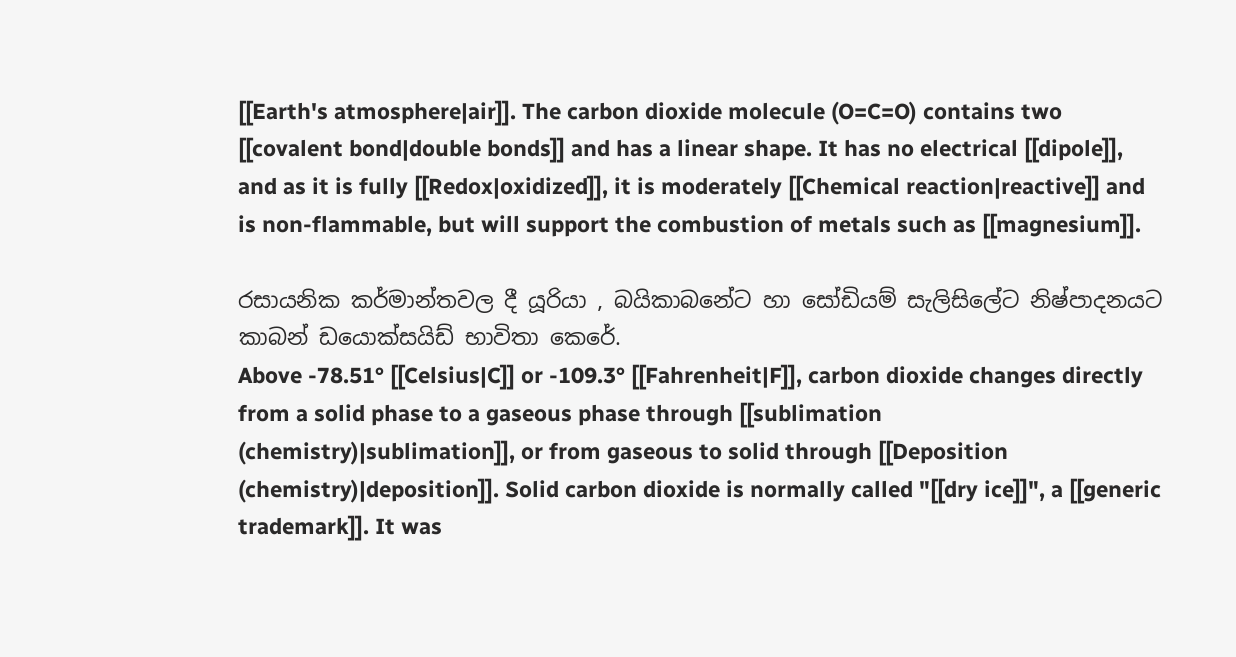[[Earth's atmosphere|air]]. The carbon dioxide molecule (O=C=O) contains two [[covalent bond|double bonds]] and has a linear shape. It has no electrical [[dipole]], and as it is fully [[Redox|oxidized]], it is moderately [[Chemical reaction|reactive]] and is non-flammable, but will support the combustion of metals such as [[magnesium]].

රසායනික කර්මාන්තවල දී යූරියා , බයිකාබනේට හා සෝඩියම් සැලිසිලේට නිෂ්පාදනයට කාබන් ඩයොක්සයිඩ් භාවිතා කෙ‍රේ.
Above -78.51° [[Celsius|C]] or -109.3° [[Fahrenheit|F]], carbon dioxide changes directly from a solid phase to a gaseous phase through [[sublimation (chemistry)|sublimation]], or from gaseous to solid through [[Deposition (chemistry)|deposition]]. Solid carbon dioxide is normally called "[[dry ice]]", a [[generic trademark]]. It was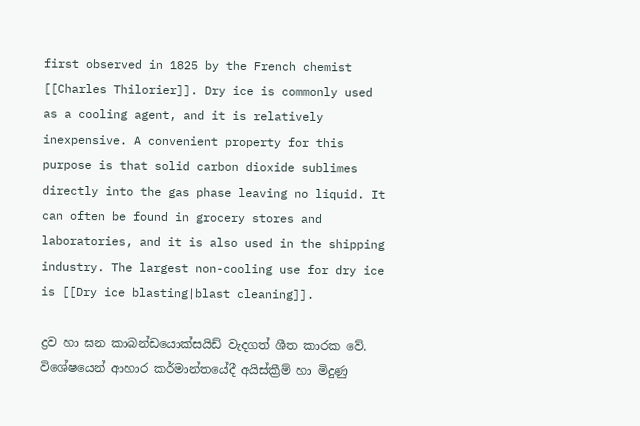first observed in 1825 by the French chemist [[Charles Thilorier]]. Dry ice is commonly used as a cooling agent, and it is relatively inexpensive. A convenient property for this purpose is that solid carbon dioxide sublimes directly into the gas phase leaving no liquid. It can often be found in grocery stores and laboratories, and it is also used in the shipping industry. The largest non-cooling use for dry ice is [[Dry ice blasting|blast cleaning]].

ද්‍රව හා ඝන කාබන්ඩයොක්සයිඩ් වැදගත් ශීත කාරක වේ. විශේෂයෙන් ආහාර කර්මාන්තයේදී අයිස්ක්‍රීම් හා මිදුණු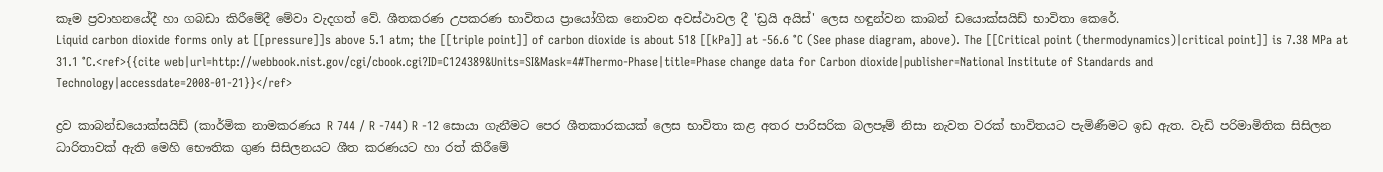කෑම ප්‍රවාහනයේදී හා ගබඩා කිරීමේදී මේවා වැදගත් වේ. ශීතකරණ උපකරණ භාවිතය ප්‍රායෝගික නොවන අවස්ථාවල දී 'ඩ්‍රයි අයිස්' ලෙස හඳුන්වන කාබන් ඩයොක්සයිඩ් භාවිතා කෙරේ.
Liquid carbon dioxide forms only at [[pressure]]s above 5.1 atm; the [[triple point]] of carbon dioxide is about 518 [[kPa]] at -56.6 °C (See phase diagram, above). The [[Critical point (thermodynamics)|critical point]] is 7.38 MPa at 31.1 °C.<ref>{{cite web|url=http://webbook.nist.gov/cgi/cbook.cgi?ID=C124389&Units=SI&Mask=4#Thermo-Phase|title=Phase change data for Carbon dioxide|publisher=National Institute of Standards and Technology|accessdate=2008-01-21}}</ref>

ද්‍රව කාබන්ඩයොක්සයිඩ් (කාර්මික නාමකරණය R 744 / R -744) R -12 සොයා ගැනීමට පෙර ශීතකාරකයක් ලෙස භාවිතා කළ අතර පාරිසරික බලපෑම් නිසා නැවත වරක් භාවිතයට පැමිණීමට ඉඩ ඇත. වැඩි පරිමාමිතික සිසිලන ධාරිතාවක් ඇති මෙහි භෞතික ගුණ සිසිලනයට ශීත කරණයට හා රත් කිරීමේ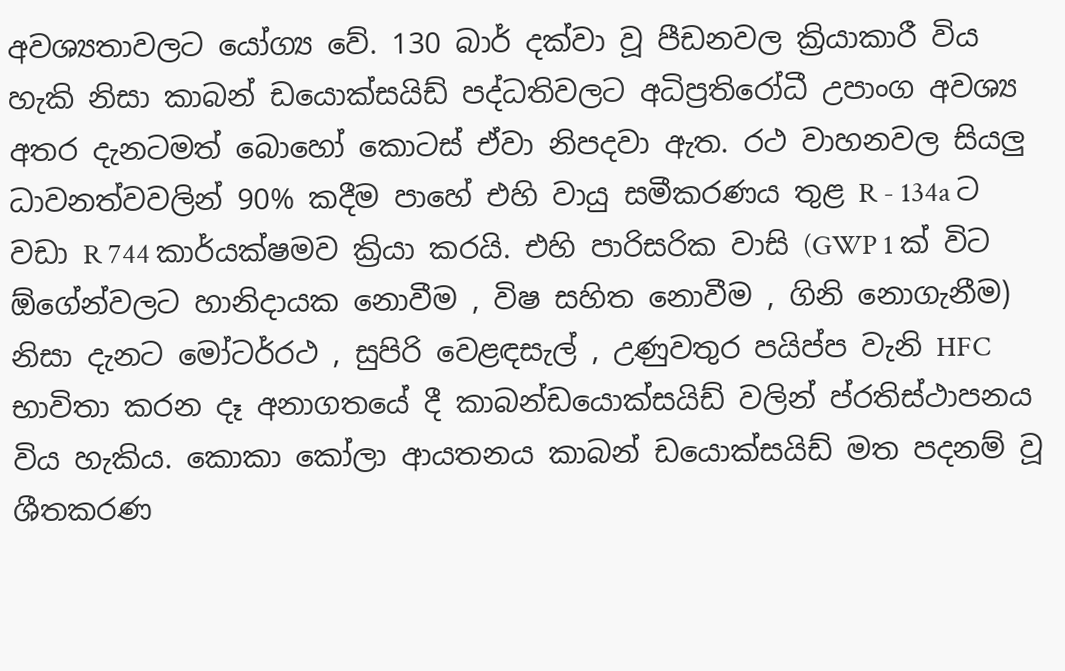අවශ්‍යතාවලට යෝග්‍ය වේ. 130 බාර් දක්වා වූ පීඩනවල ක්‍රියාකාරී විය හැකි නිසා කාබන් ඩයොක්සයිඩ් පද්ධතිවලට අධිප්‍රතිරෝධී උපාංග අවශ්‍ය අතර දැනටමත් බොහෝ කොටස් ඒවා නිපදවා ඇත. රථ වාහනවල සියලු ධාවනත්වවලින් 90% කදීම පාහේ එහි වායු සමීකරණය තුළ R - 134a ට වඩා R 744 කාර්යක්ෂමව ක්‍රියා කරයි. එහි පාරිසරික වාසි (GWP 1 ක් විට ඕගේන්වලට හානිදායක නොවීම , විෂ සහිත නො‍වීම , ගිනි නොගැනීම) නිසා දැනට මෝටර්රථ , සුපිරි වෙළඳසැල් , උණුවතුර පයිප්ප වැනි HFC භාවිතා කරන දෑ අනාගතයේ දී කාබන්ඩයොක්සයිඩ් වලින් ප්රතිස්ථාපනය විය හැකිය. කොකා කෝලා ආයතනය කාබන් ඩයොක්සයිඩ් මත පදනම් වූ ශීතකරණ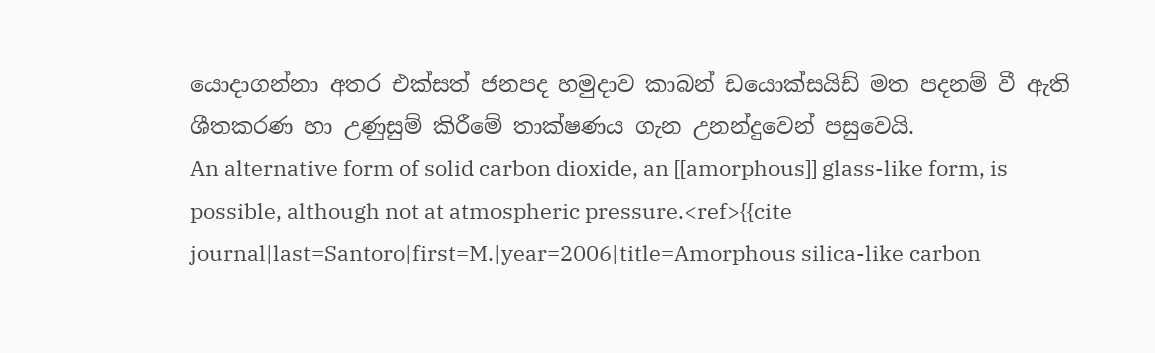යොදාගන්නා අතර එක්සත් ජනපද හමුදාව කාබන් ඩයොක්සයිඩ් මත පදනම් වී ඇති ශීතකරණ හා උණුසුම් කිරීමේ තාක්ෂණය ගැන උනන්දුවෙන් පසුවෙයි.
An alternative form of solid carbon dioxide, an [[amorphous]] glass-like form, is possible, although not at atmospheric pressure.<ref>{{cite journal|last=Santoro|first=M.|year=2006|title=Amorphous silica-like carbon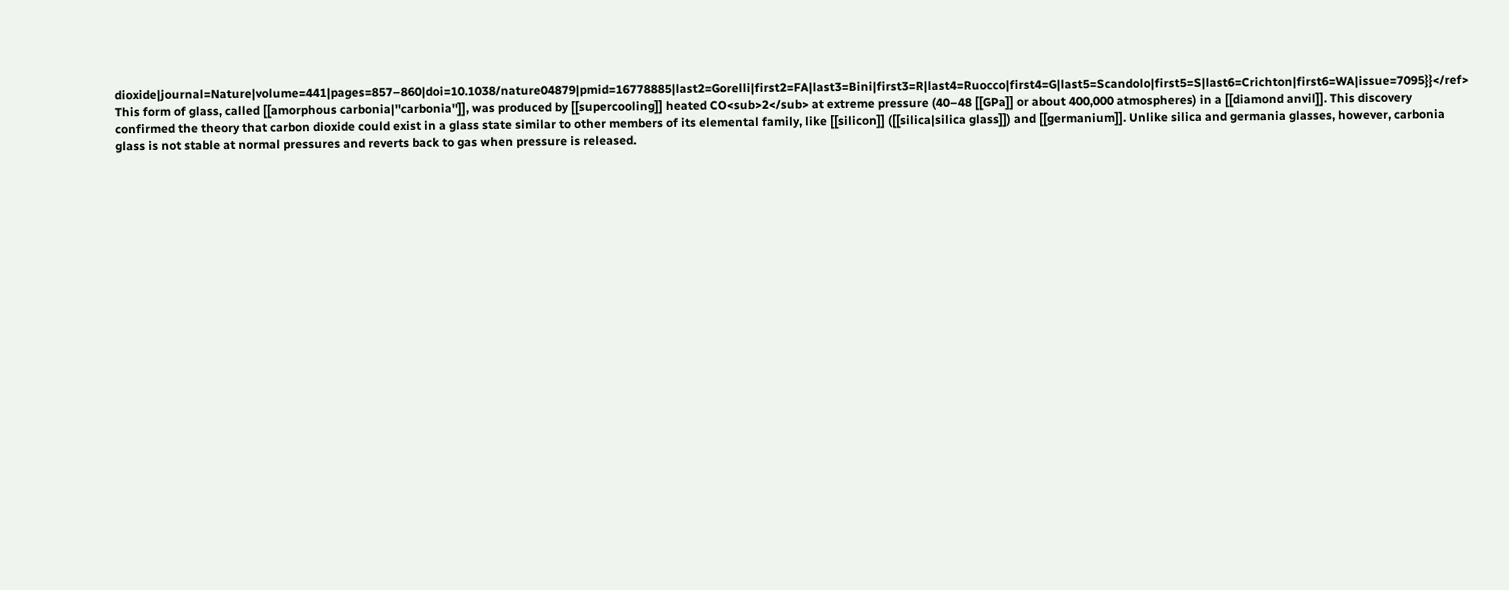dioxide|journal=Nature|volume=441|pages=857–860|doi=10.1038/nature04879|pmid=16778885|last2=Gorelli|first2=FA|last3=Bini|first3=R|last4=Ruocco|first4=G|last5=Scandolo|first5=S|last6=Crichton|first6=WA|issue=7095}}</ref> This form of glass, called [[amorphous carbonia|''carbonia'']], was produced by [[supercooling]] heated CO<sub>2</sub> at extreme pressure (40–48 [[GPa]] or about 400,000 atmospheres) in a [[diamond anvil]]. This discovery confirmed the theory that carbon dioxide could exist in a glass state similar to other members of its elemental family, like [[silicon]] ([[silica|silica glass]]) and [[germanium]]. Unlike silica and germania glasses, however, carbonia glass is not stable at normal pressures and reverts back to gas when pressure is released.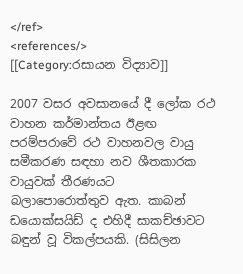</ref>
<references/>
[[Category:රසායන විද්‍යාව]]

2007 වසර අවසාන‍යේ දී ලෝක රථ වාහන කර්මාන්තය ඊළඟ පරම්පරාවේ රථ වාහනවල වායු සමීකරණ සඳහා නව ශීතකාරක වායුවක් තීරණයට බලාපොරොත්තුව ඇත. කාබන් ඩයොක්සයිඩ් ද එහිදී සාකච්ඡාවට බඳුන් වූ විකල්පයකි. (සිසිලන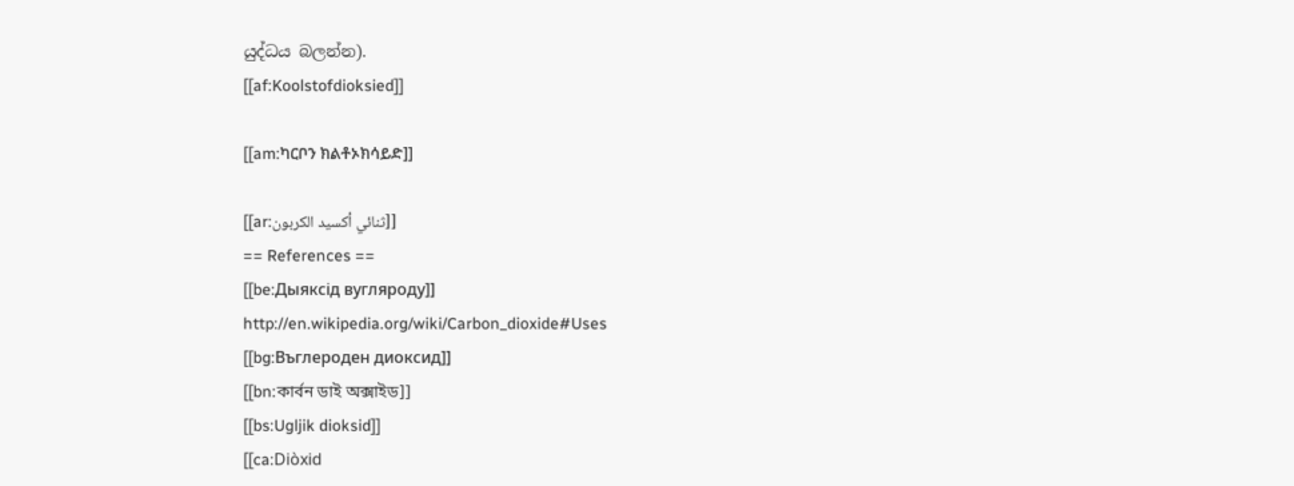යුද්ධය බලන්න).
[[af:Koolstofdioksied]]

[[am:ካርቦን ክልቶኦክሳይድ]]

[[ar:ثنائي أكسيد الكربون]]
== References ==
[[be:Дыяксід вугляроду]]
http://en.wikipedia.org/wiki/Carbon_dioxide#Uses
[[bg:Въглероден диоксид]]
[[bn:কার্বন ডাই অক্সাইড]]
[[bs:Ugljik dioksid]]
[[ca:Diòxid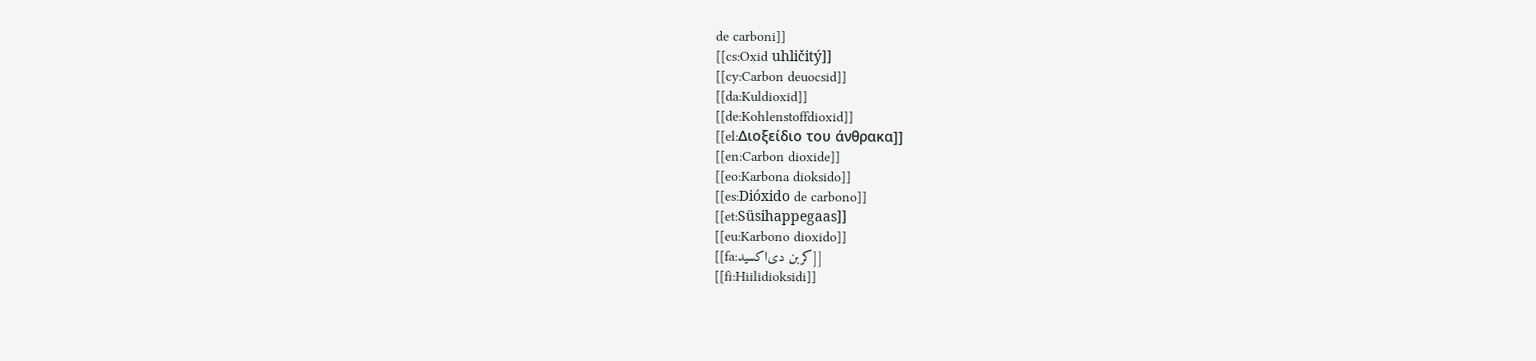de carboni]]
[[cs:Oxid uhličitý]]
[[cy:Carbon deuocsid]]
[[da:Kuldioxid]]
[[de:Kohlenstoffdioxid]]
[[el:Διοξείδιο του άνθρακα]]
[[en:Carbon dioxide]]
[[eo:Karbona dioksido]]
[[es:Dióxido de carbono]]
[[et:Süsihappegaas]]
[[eu:Karbono dioxido]]
[[fa:کربن دی‌اکسید]]
[[fi:Hiilidioksidi]]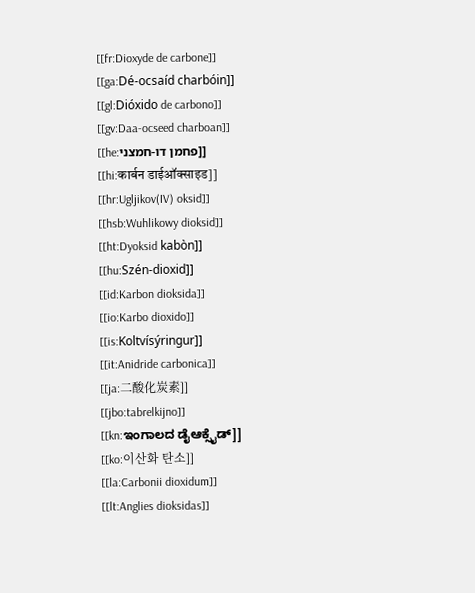[[fr:Dioxyde de carbone]]
[[ga:Dé-ocsaíd charbóin]]
[[gl:Dióxido de carbono]]
[[gv:Daa-ocseed charboan]]
[[he:פחמן דו-חמצני]]
[[hi:कार्बन डाईऑक्साइड]]
[[hr:Ugljikov(IV) oksid]]
[[hsb:Wuhlikowy dioksid]]
[[ht:Dyoksid kabòn]]
[[hu:Szén-dioxid]]
[[id:Karbon dioksida]]
[[io:Karbo dioxido]]
[[is:Koltvísýringur]]
[[it:Anidride carbonica]]
[[ja:二酸化炭素]]
[[jbo:tabrelkijno]]
[[kn:ಇಂಗಾಲದ ಡೈಆಕ್ಸೈಡ್]]
[[ko:이산화 탄소]]
[[la:Carbonii dioxidum]]
[[lt:Anglies dioksidas]]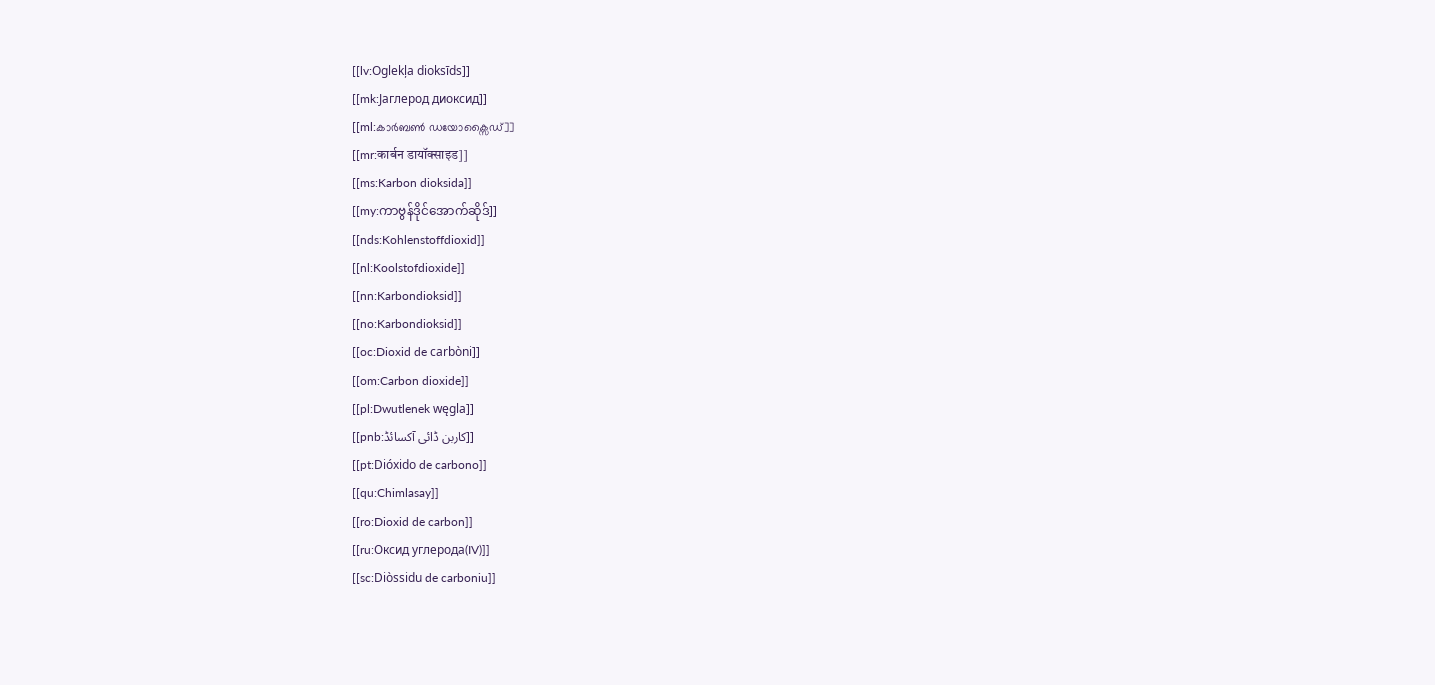[[lv:Oglekļa dioksīds]]
[[mk:Јаглерод диоксид]]
[[ml:കാർബൺ ഡയോക്സൈഡ്]]
[[mr:कार्बन डायॉक्साइड]]
[[ms:Karbon dioksida]]
[[my:ကာဗွန်ဒိုင်အောက်ဆိုဒ်]]
[[nds:Kohlenstoffdioxid]]
[[nl:Koolstofdioxide]]
[[nn:Karbondioksid]]
[[no:Karbondioksid]]
[[oc:Dioxid de carbòni]]
[[om:Carbon dioxide]]
[[pl:Dwutlenek węgla]]
[[pnb:کاربن ڈائی آکسائڈ]]
[[pt:Dióxido de carbono]]
[[qu:Chimlasay]]
[[ro:Dioxid de carbon]]
[[ru:Оксид углерода(IV)]]
[[sc:Diòssidu de carboniu]]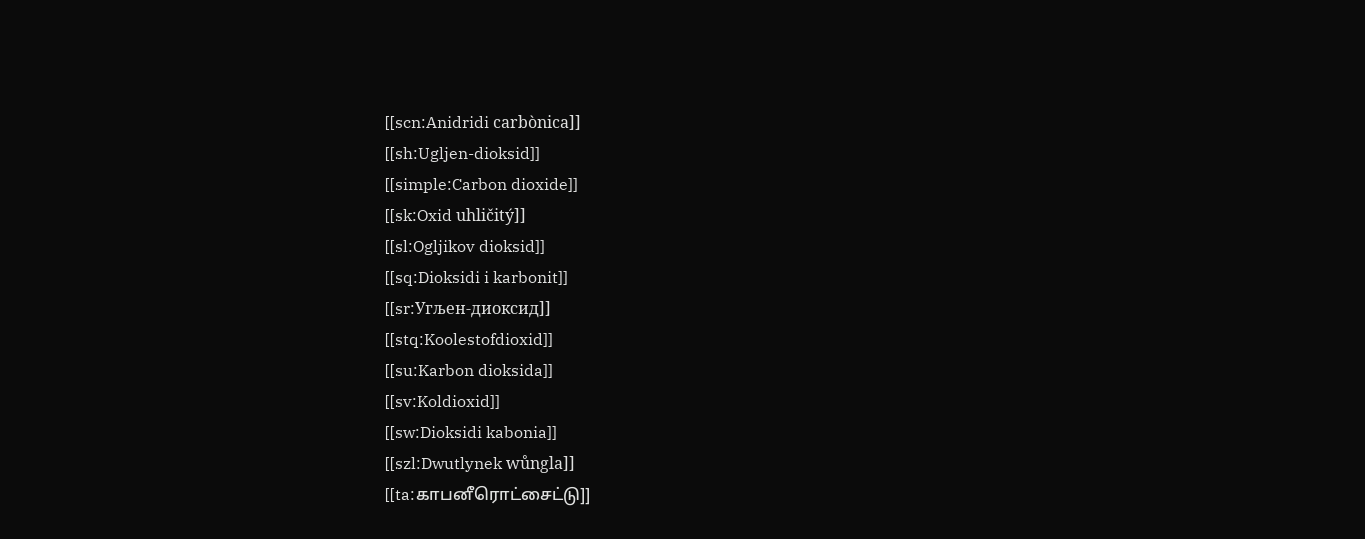[[scn:Anidridi carbònica]]
[[sh:Ugljen-dioksid]]
[[simple:Carbon dioxide]]
[[sk:Oxid uhličitý]]
[[sl:Ogljikov dioksid]]
[[sq:Dioksidi i karbonit]]
[[sr:Угљен-диоксид]]
[[stq:Koolestofdioxid]]
[[su:Karbon dioksida]]
[[sv:Koldioxid]]
[[sw:Dioksidi kabonia]]
[[szl:Dwutlynek wůngla]]
[[ta:காபனீரொட்சைட்டு]]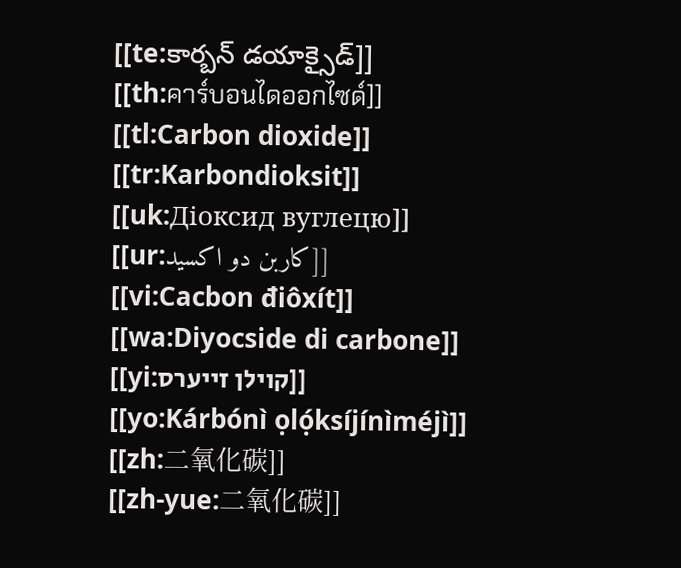[[te:కార్బన్ డయాక్సైడ్]]
[[th:คาร์บอนไดออกไซด์]]
[[tl:Carbon dioxide]]
[[tr:Karbondioksit]]
[[uk:Діоксид вуглецю]]
[[ur:کاربن دو اکسید]]
[[vi:Cacbon điôxít]]
[[wa:Diyocside di carbone]]
[[yi:קוילן זייערס]]
[[yo:Kárbónì ọlọ́ksíjínìméjì]]
[[zh:二氧化碳]]
[[zh-yue:二氧化碳]]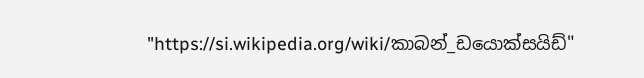"https://si.wikipedia.org/wiki/කාබන්_ඩයොක්සයිඩ්"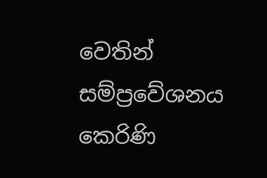වෙතින් සම්ප්‍රවේශනය කෙරිණි